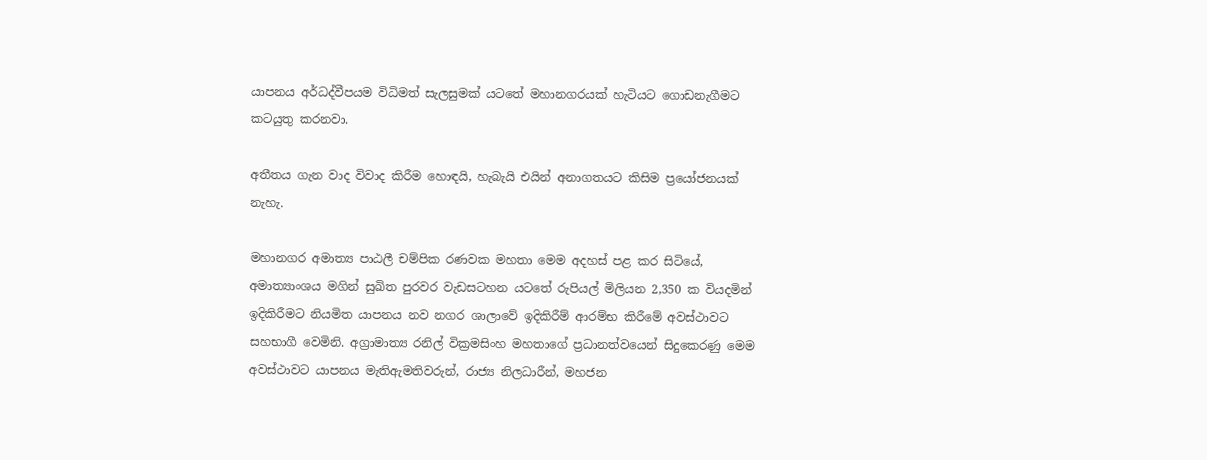යාපනය අර්ධද්වීපයම විධිමත් සැලසුමක් යටතේ මහානගරයක් හැටියට ගොඩනැගීමට කටයුතු කරනවා.

අතීතය ගැන වාද විවාද කිරීම හොඳයි, හැබැයි එයින් අනාගතයට කිසිම ප්‍රයෝජනයක් නැහැ.

මහානගර අමාත්‍ය පාඨලී චම්පික රණවක මහතා මෙම අදහස් පළ කර සිටියේ, අමාත්‍යාංශය මගින් සුඛිත පුරවර වැඩසටහන යටතේ රුපියල් මිලියන 2,350 ක වියදමින් ඉදිකිරීමට නියමිත යාපනය නව නගර ශාලාවේ ඉදිකිරීම් ආරම්භ කිරීමේ අවස්ථාවට සහභාගී වෙමිනි. අග්‍රාමාත්‍ය රනිල් වික්‍රමසිංහ මහතාගේ ප්‍රධානත්වයෙන් සිදුකෙරණු මෙම අවස්ථාවට යාපනය මැතිඇමතිවරුන්, රාජ්‍ය නිලධාරීන්, මහජන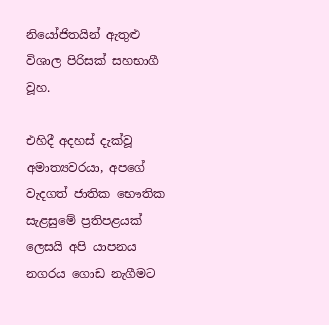නියෝජිතයින් ඇතුළු විශාල පිරිසක් සහභාගී වූහ.

එහිදී අදහස් දැක්වූ අමාත්‍යවරයා, අපගේ වැදගත් ජාතික භෞතික සැළසුමේ ප්‍රතිපළයක් ලෙසයි අපි යාපනය නගරය ගොඩ නැගීමට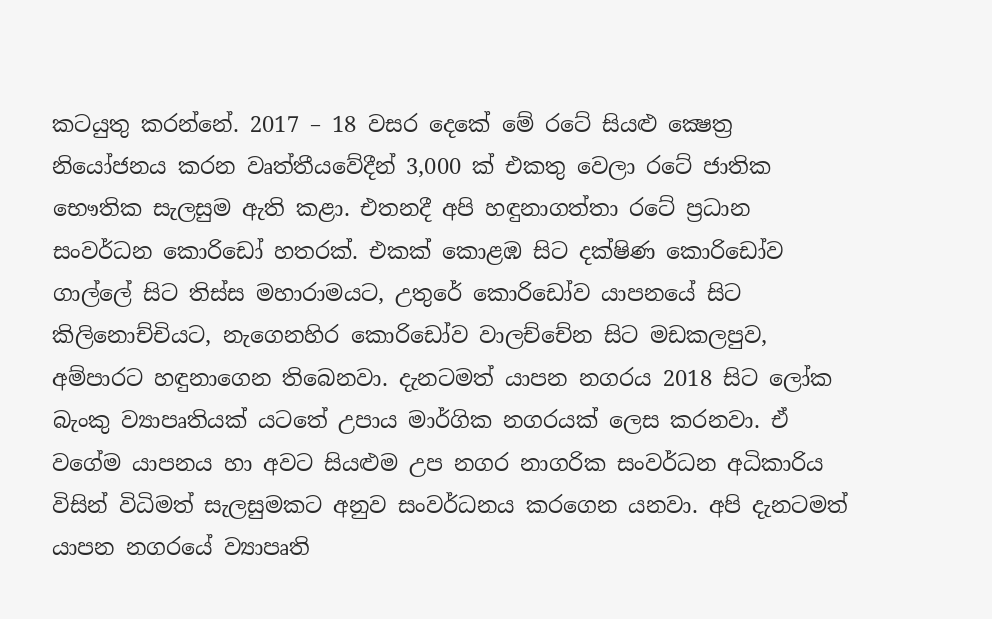කටයුතු කරන්නේ. 2017 – 18 වසර දෙකේ මේ රටේ සියළු ක්‍ෂෙත්‍ර නියෝජනය කරන වෘත්තීයවේදීන් 3,000 ක් එකතු වෙලා රටේ ජාතික භෞතික සැලසුම ඇති කළා. එතනදී අපි හඳුනාගත්තා රටේ ප්‍රධාන සංවර්ධන කොරිඩෝ හතරක්. එකක් කොළඹ සිට දක්ෂිණ කොරිඩෝව ගාල්ලේ සිට තිස්ස මහාරාමයට, උතුරේ කොරිඩෝව යාපනයේ සිට කිලිනොච්චියට, නැගෙනහිර කොරිඩෝව වාලච්චේන සිට මඩකලපුව, අම්පාරට හඳුනාගෙන තිබෙනවා. දැනටමත් යාපන නගරය 2018 සිට ලෝක බැංකු ව්‍යාපෘතියක් යටතේ උපාය මාර්ගික නගරයක් ලෙස කරනවා. ඒ වගේම යාපනය හා අවට සියළුම උප නගර නාගරික සංවර්ධන අධිකාරිය විසින් විධිමත් සැලසුමකට අනුව සංවර්ධනය කරගෙන යනවා. අපි දැනටමත් යාපන නගරයේ ව්‍යාපෘති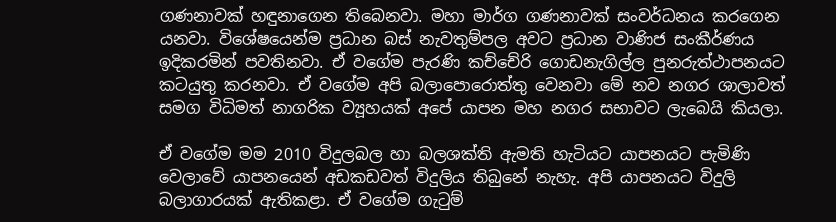ගණනාවක් හඳුනාගෙන තිබෙනවා. මහා මාර්ග ගණනාවක් සංවර්ධනය කරගෙන යනවා. විශේෂයෙන්ම ප්‍රධාන බස් නැවතුම්පල අවට ප්‍රධාන වාණිජ සංකීර්ණය ඉදිකරමින් පවතිනවා. ඒ වගේම පැරණි කච්චේරි ගොඩනැගිල්ල පුනරුත්ථාපනයට කටයුතු කරනවා. ඒ වගේම අපි බලාපොරොත්තු වෙනවා මේ නව නගර ශාලාවත් සමග විධිමත් නාගරික ව්‍යූහයක් අපේ යාපන මහ නගර සභාවට ලැබෙයි කියලා.

ඒ වගේම මම 2010 විදුලබල හා බලශක්ති ඇමති හැටියට යාපනයට පැමිණි වෙලාවේ යාපනයෙන් අඩකඩවත් විදුලිය තිබුනේ නැහැ. අපි යාපනයට විදුලි බලාගාරයක් ඇතිකළා. ඒ වගේම ගැටුම්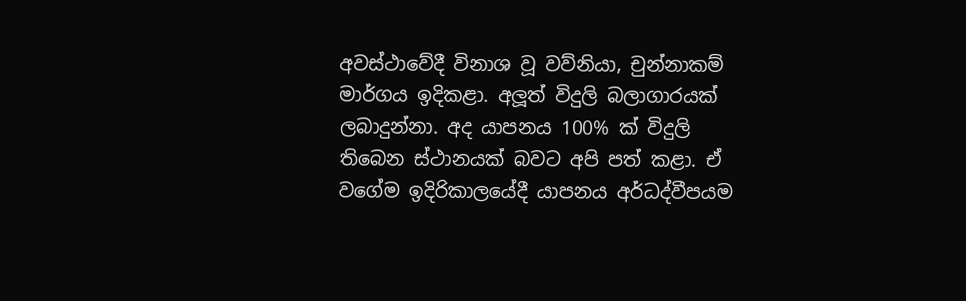අවස්ථාවේදී විනාශ වූ වව්නියා, චුන්නාකම් මාර්ගය ඉදිකළා. අලූත් විදුලි බලාගාරයක් ලබාදුන්නා. අද යාපනය 100% ක් විදුලි තිබෙන ස්ථානයක් බවට අපි පත් කළා. ඒ වගේම ඉදිරිකාලයේදී යාපනය අර්ධද්වීපයම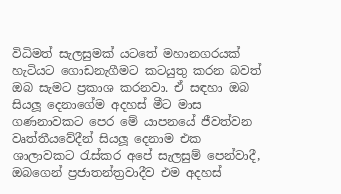විධිමත් සැලසුමක් යටතේ මහානගරයක් හැටියට ගොඩනැගීමට කටයුතු කරන බවත් ඔබ සැමට ප්‍රකාශ කරනවා. ඒ සඳහා ඔබ සියලූ දෙනාගේම අදහස් මීට මාස ගණනාවකට පෙර මේ යාපනයේ ජීවත්වන වෘත්තීයවේදීන් සියලූ දෙනාම එක ශාලාවකට රැස්කර අපේ සැලසුම් පෙන්වාදී, ඔබගෙන් ප්‍රජාතන්ත්‍රවාදීව එම අදහස්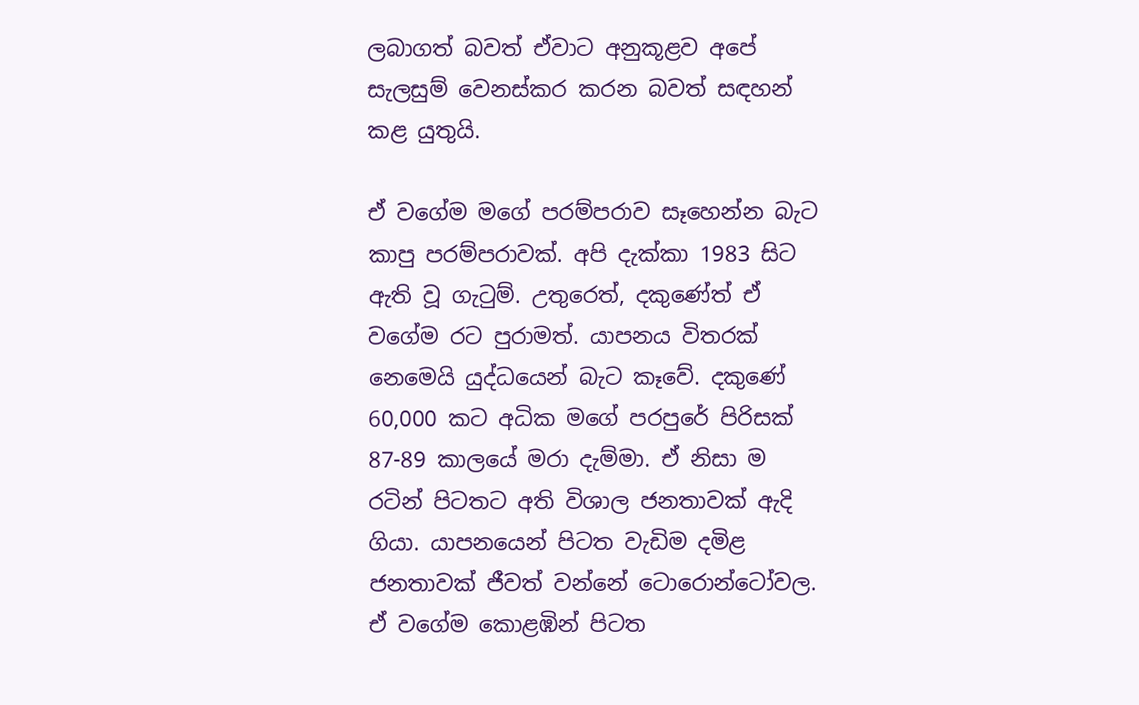ලබාගත් බවත් ඒවාට අනුකූළව අපේ සැලසුම් වෙනස්කර කරන බවත් සඳහන් කළ යුතුයි.

ඒ වගේම මගේ පරම්පරාව සෑහෙන්න බැට කාපු පරම්පරාවක්. අපි දැක්කා 1983 සිට ඇති වූ ගැටුම්. උතුරෙත්, දකුණේත් ඒ වගේම රට පුරාමත්. යාපනය විතරක් නෙමෙයි යුද්ධයෙන් බැට කෑවේ. දකුණේ 60,000 කට අධික මගේ පරපුරේ පිරිසක් 87-89 කාලයේ මරා දැම්මා. ඒ නිසා ම රටින් පිටතට අති විශාල ජනතාවක් ඇදි ගියා. යාපනයෙන් පිටත වැඩිම දමිළ ජනතාවක් ජීවත් වන්නේ ටොරොන්ටෝවල. ඒ වගේම කොළඹින් පිටත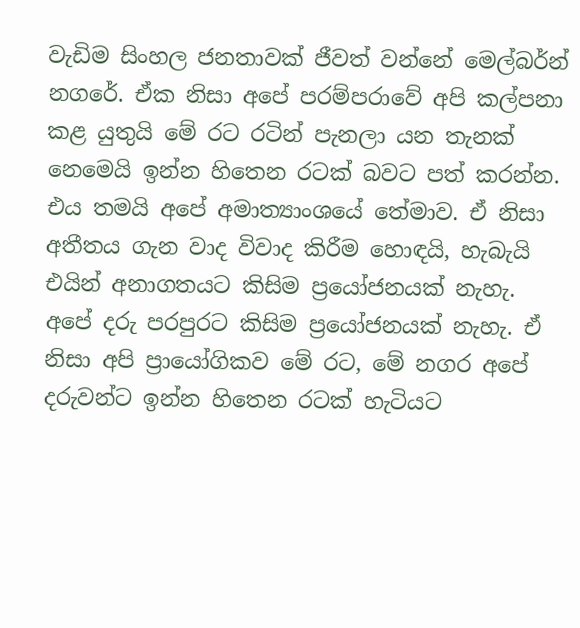වැඩිම සිංහල ජනතාවක් ජීවත් වන්නේ මෙල්බර්න් නගරේ. ඒක නිසා අපේ පරම්පරාවේ අපි කල්පනා කළ යුතුයි මේ රට රටින් පැනලා යන තැනක් නෙමෙයි ඉන්න හිතෙන රටක් බවට පත් කරන්න. එය තමයි අපේ අමාත්‍යාංශයේ තේමාව. ඒ නිසා අතීතය ගැන වාද විවාද කිරීම හොඳයි, හැබැයි එයින් අනාගතයට කිසිම ප්‍රයෝජනයක් නැහැ. අපේ දරු පරපුරට කිසිම ප්‍රයෝජනයක් නැහැ. ඒ නිසා අපි ප්‍රායෝගිකව මේ රට, මේ නගර අපේ දරුවන්ට ඉන්න හිතෙන රටක් හැටියට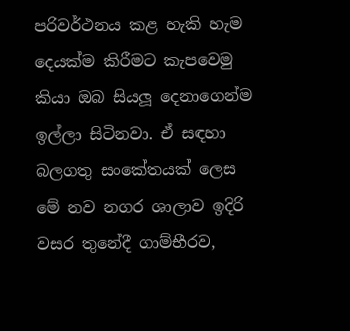පරිවර්ථනය කළ හැකි හැම දෙයක්ම කිරීමට කැපවෙමු කියා ඔබ සියලූ දෙනාගෙන්ම ඉල්ලා සිටිනවා. ඒ සඳහා බලගතු සංකේතයක් ලෙස මේ නව නගර ශාලාව ඉදිරි වසර තුනේදී ගාම්භීරව,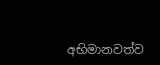අභිමානවත්ව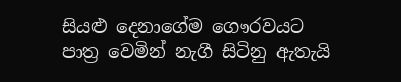සියළු දෙනාගේම ගෞරවයට පාත්‍ර වෙමින් නැගී සිටිනු ඇතැයි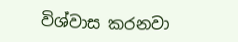විශ්වාස කරනවා